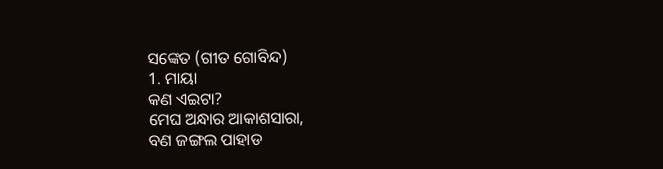ସଙ୍କେତ (ଗୀତ ଗୋବିନ୍ଦ)
1. ମାୟା
କଣ ଏଇଟା?
ମେଘ ଅନ୍ଧାର ଆକାଶସାରା,
ବଣ ଜଙ୍ଗଲ ପାହାଡ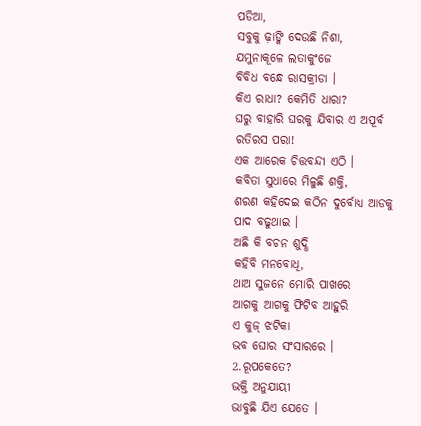ପଡିଆ,
ସବୁକୁ ଢ଼ାଙ୍କି ଦେଉଛି ନିଶା,
ଯମୁନାକୂଳେ ଲତାକୁଂଜେ
ବିବିଧ ବନ୍ଧେ ରାସକ୍ରୀଡା ।
କିଏ ରାଧା? କେମିତି ଧାରା?
ଘରୁ ବାହାରି ଘରକୁ ଯିବାର ଏ ଅପୂର୍ବ
ରତିରସ ପରା!
ଏକ ଆରେକ ଚିତ୍ତବନ୍ଦୀ ଏଠି ।
କବିତା ସୁଧାରେ ମିଳୁଛି ଶକ୍ତି,
ଶରଣ କହିଦେଇ କଠିନ ଦୁର୍ବୋଧ୍ୟ ଆଡକୁ
ପାଦ ବଢୁଥାଇ ।
ଅଛି କି ବଚନ ଶୁଦ୍ଧି
କହିବି ମନବୋଧି,
ଥାଅ ସୁଜନେ ମୋରି ପାଖରେ
ଆଗକୁ ଆଗକୁ ଫିଟିବ ଆହୁରି
ଏ କୁଜ୍ ଝଟିକା
ଭବ ଘୋର ସଂସାରରେ ।
2.ରୂପକେତେ?
ଭକ୍ତି ଅନୁଯାୟୀ
ଭାବୁଛି ଯିଏ ଯେତେ ।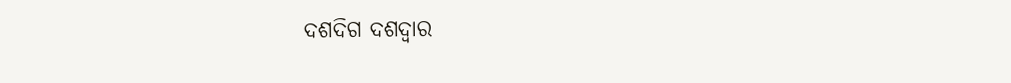ଦଶଦିଗ ଦଶଦ୍ଵାର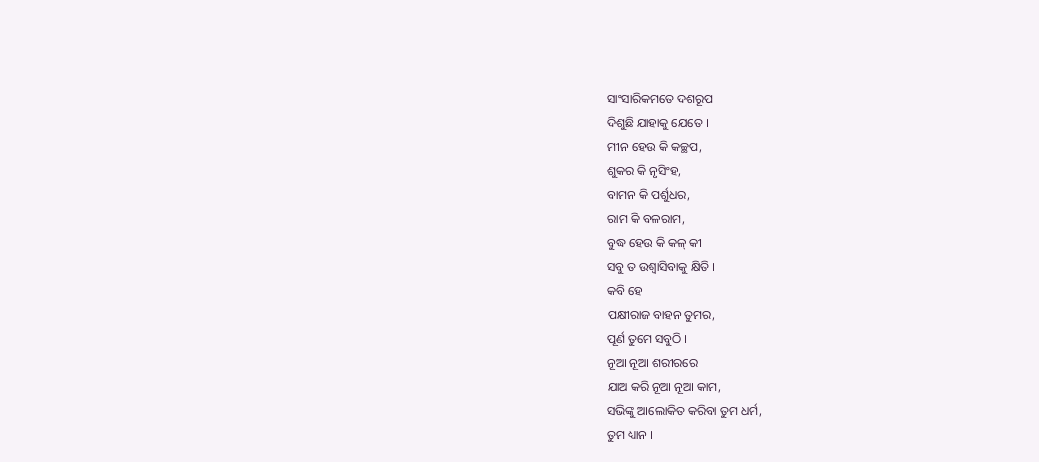ସାଂସାରିକମତେ ଦଶରୂପ
ଦିଶୁଛି ଯାହାକୁ ଯେତେ ।
ମୀନ ହେଉ କି କଚ୍ଛପ,
ଶୁକର କି ନୃସିଂହ,
ବାମନ କି ପର୍ଶୁଧର,
ରାମ କି ବଳରାମ,
ବୁଦ୍ଧ ହେଉ କି କଳ୍ କୀ
ସବୁ ତ ଉଶ୍ଵାସିବାକୁ କ୍ଷିତି ।
କବି ହେ
ପକ୍ଷୀରାଜ ବାହନ ତୁମର,
ପୂର୍ଣ ତୁମେ ସବୁଠି ।
ନୂଆ ନୂଆ ଶରୀରରେ
ଯାଅ କରି ନୂଆ ନୂଆ କାମ,
ସଭିଙ୍କୁ ଆଲୋକିତ କରିବା ତୁମ ଧର୍ମ,
ତୁମ ଧ୍ୟାନ ।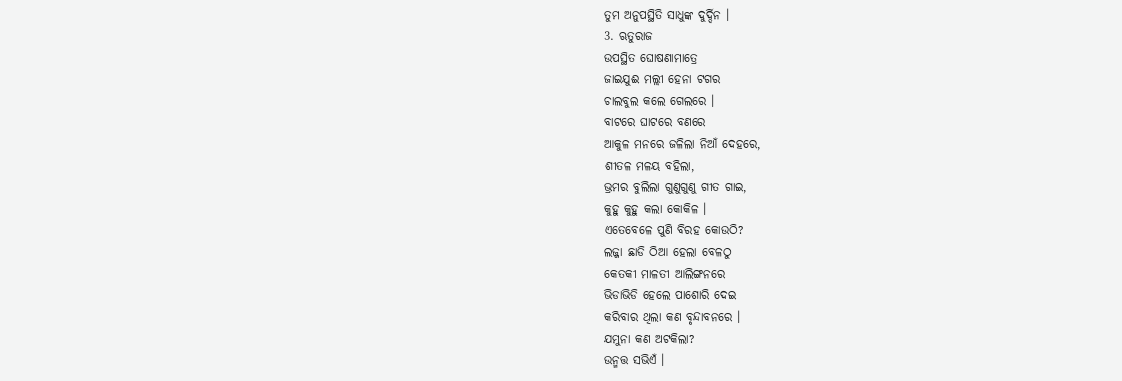ତୁମ ଅନୁପସ୍ଥିତି ସାଧୁଙ୍କ ଦୁର୍ଦ୍ଦିନ ।
3. ଋତୁରାଜ
ଉପସ୍ଥିତ ଘୋଷଣାମାତ୍ରେ
ଜାଇଯୁଈ ମଲ୍ଲୀ ହେନା ଟଗର
ଚାଲବୁଲ କଲେ ଗେଲରେ ।
ବାଟରେ ଘାଟରେ ବଣରେ
ଆକୁଳ ମନରେ ଜଳିଲା ନିଆଁ ଦେହରେ,
ଶୀତଳ ମଳୟ ବହିଲା,
ଭ୍ରମର ବୁଲିଲା ଗୁଣୁଗୁଣୁ ଗୀତ ଗାଇ,
କୁହୁ କୁହୁ କଲା କୋକିଳ ।
ଏତେବେଳେ ପୁଣି ବିରହ କୋଉଠି?
ଲଜ୍ଜା ଛାଡି ଠିଆ ହେଲା ବେଳଠୁ
କେତକୀ ମାଳତୀ ଆଲିଙ୍ଗନରେ
ଭିଡାଭିଡି ହେଲେ ପାଶୋରି ଦେଇ
କରିବାର ଥିଲା କଣ ବୃନ୍ଦାବନରେ ।
ଯମୁନା କଣ ଅଟକିଲା?
ଉନ୍ମତ୍ତ ସଭିଏଁ ।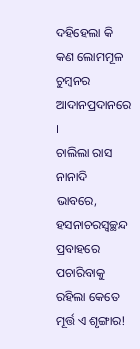ଦହିହେଲା କି କଣ ଲୋମମୂଳ
ଚୁମ୍ବନର ଆଦାନପ୍ରଦାନରେ ।
ଚାଲିଲା ରାସ ନାନାଦି ଭାବରେ,
ହସନାଚରସ୍ଵଚ୍ଛନ୍ଦ ପ୍ରବାହରେ
ପଚାରିବାକୁ ରହିଲା କେତେ ମୂର୍ତ୍ତ ଏ ଶୃଙ୍ଗାର!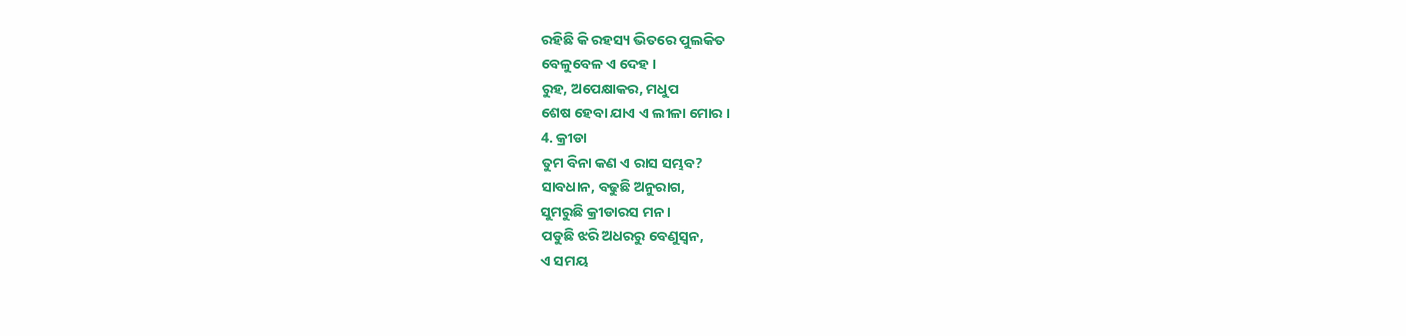ରହିଛି କି ରହସ୍ୟ ଭିତରେ ପୁଲକିତ
ବେଳୁବେଳ ଏ ଦେହ ।
ରୁହ, ଅପେକ୍ଷାକର, ମଧୁପ
ଶେଷ ହେବା ଯାଏ ଏ ଲୀଳା ମୋର ।
4. କ୍ରୀଡା
ତୁମ ବିନା କଣ ଏ ରାସ ସମ୍ଭବ?
ସାବଧାନ, ବଢୁଛି ଅନୁରାଗ,
ସୁମରୁଛି କ୍ରୀଡାରସ ମନ ।
ପଡୁଛି ଝରି ଅଧରରୁ ବେଣୁସ୍ଵନ,
ଏ ସମୟ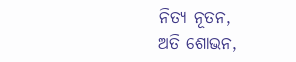ନିତ୍ୟ ନୂତନ,
ଅତି ଶୋଭନ,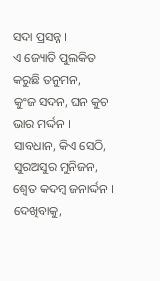ସଦା ପ୍ରସନ୍ନ ।
ଏ ଜ୍ୟୋତି ପୁଲକିତ କରୁଛି ତନୁମନ,
କୁଂଜ ସଦନ, ଘନ କୁଚ ଭାର ମର୍ଦ୍ଦନ ।
ସାବଧାନ, କିଏ ସେଠି,
ସୁରଅସୁର ମୁନିଜନ,
ଶ୍ଵେତ କଦମ୍ଵ ଜନାର୍ଦ୍ଦନ ।
ଦେଖିବାକୁ,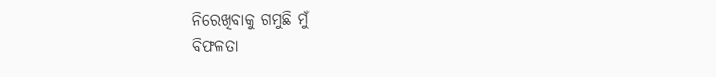ନିରେଖିବାକୁ ଗମୁଛି ମୁଁ
ବିଫଳତା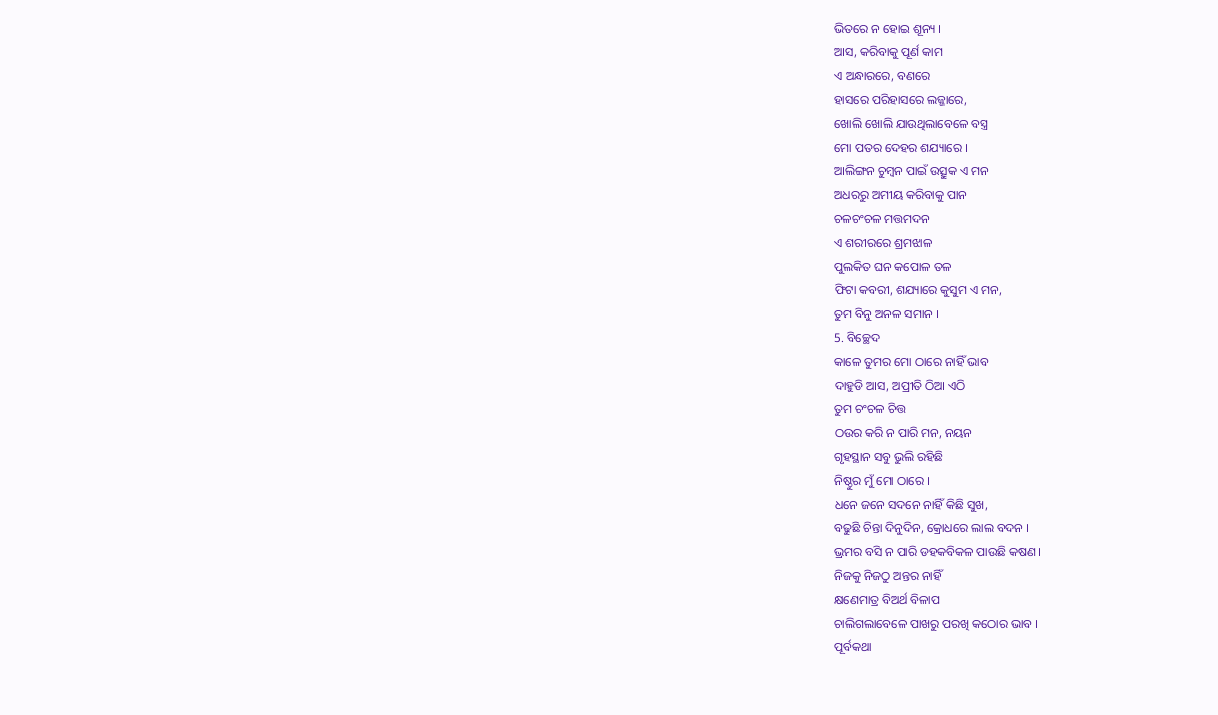ଭିତରେ ନ ହୋଇ ଶୂନ୍ୟ ।
ଆସ, କରିବାକୁ ପୂର୍ଣ କାମ
ଏ ଅନ୍ଧାରରେ, ବଣରେ
ହାସରେ ପରିହାସରେ ଲଜ୍ଜାରେ,
ଖୋଲି ଖୋଲି ଯାଉଥିଲାବେଳେ ବସ୍ତ୍ର
ମୋ ପତର ଦେହର ଶଯ୍ୟାରେ ।
ଆଲିଙ୍ଗନ ଚୁମ୍ବନ ପାଇଁ ଉତ୍ସୁକ ଏ ମନ
ଅଧରରୁ ଅମୀୟ କରିବାକୁ ପାନ
ଚଳଚଂଚଳ ମତ୍ତମଦନ
ଏ ଶରୀରରେ ଶ୍ରମଝାଳ
ପୁଲକିତ ଘନ କପୋଳ ତଳ
ଫିଟା କବରୀ, ଶଯ୍ୟାରେ କୁସୁମ ଏ ମନ,
ତୁମ ବିନୁ ଅନଳ ସମାନ ।
5. ବିଚ୍ଛେଦ
କାଳେ ତୁମର ମୋ ଠାରେ ନାହିଁ ଭାବ
ଦାହୁଡି ଆସ, ଅପ୍ରୀତି ଠିଆ ଏଠି
ତୁମ ଚଂଚଳ ଚିତ୍ତ
ଠଉର କରି ନ ପାରି ମନ, ନୟନ
ଗୃହସ୍ଥାନ ସବୁ ଭୁଲି ରହିଛି
ନିଷ୍ଠୁର ମୁଁ ମୋ ଠାରେ ।
ଧନେ ଜନେ ସଦନେ ନାହିଁ କିଛି ସୁଖ,
ବଢୁଛି ଚିନ୍ତା ଦିନୁଦିନ, କ୍ରୋଧରେ ଲାଲ ବଦନ ।
ଭ୍ରମର ବସି ନ ପାରି ଡହକବିକଳ ପାଉଛି କଷଣ ।
ନିଜକୁ ନିଜଠୁ ଅନ୍ତର ନାହିଁ
କ୍ଷଣେମାତ୍ର ବିଅର୍ଥ ବିଳାପ
ଚାଲିଗଲାବେଳେ ପାଖରୁ ପରଖି କଠୋର ଭାବ ।
ପୂର୍ବକଥା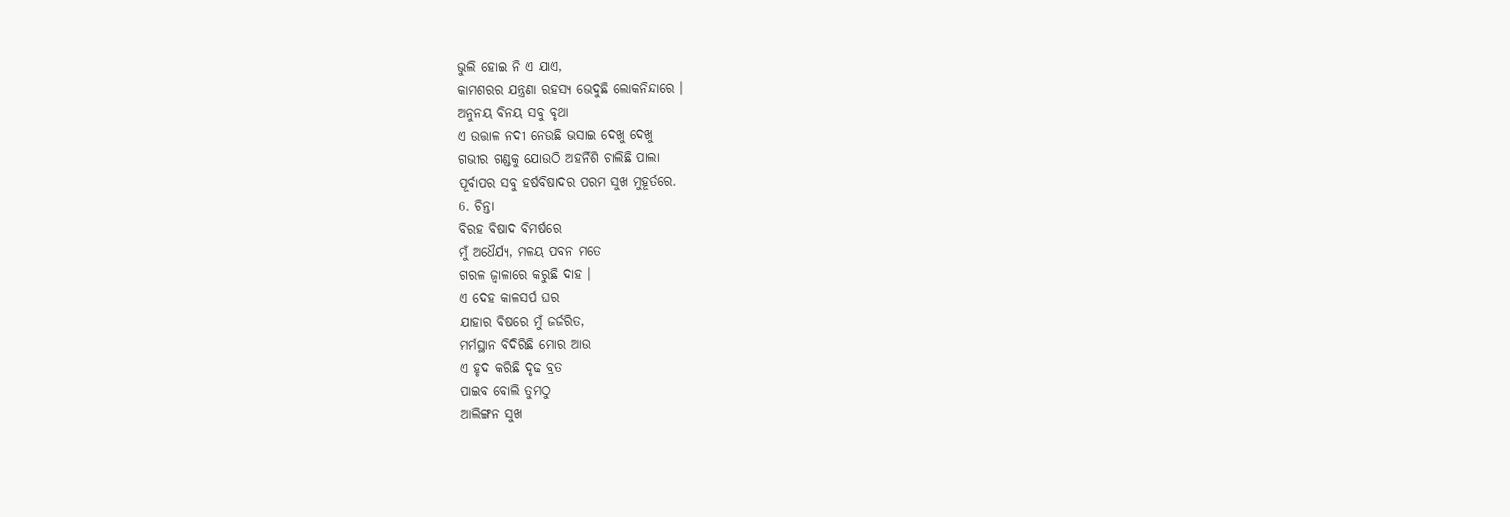ଭୁଲି ହୋଇ ନି ଏ ଯାଏ,
କାମଶରର ଯନ୍ତ୍ରଣା ରହସ୍ୟ ଭେଦୁଛି ଲୋକନିନ୍ଦାରେ ।
ଅନୁନୟ ବିନୟ ସବୁ ବୃଥା
ଏ ଉତ୍ତାଳ ନଦୀ ନେଉଛି ଭସାଇ ଦେଖୁ ଦେଖୁ
ଗଭୀର ଗଣ୍ଡକୁ ଯୋଉଠି ଅହର୍ନିଶି ଚାଲିଛି ପାଲା
ପୂର୍ବାପର ସବୁ ହର୍ଷବିଷାଦର ପରମ ସୁଖ ମୁହୂର୍ତରେ.
6. ଚିନ୍ତା
ବିରହ ବିଷାଦ ବିମର୍ଷରେ
ମୁଁ ଅଧୈର୍ଯ୍ୟ, ମଳୟ ପବନ ମତେ
ଗରଳ ଜ୍ଵାଳାରେ କରୁଛି ଦାହ ।
ଏ ଦେହ କାଳସର୍ପ ଘର
ଯାହାର ବିଷରେ ମୁଁ ଜର୍ଜରିତ,
ମର୍ମସ୍ଥାନ ବିଦିରିଛି ମୋର ଆଉ
ଏ ହୃଦ କରିଛି ଦୃଢ ବ୍ରତ
ପାଇବ ବୋଲି ତୁମଠୁ
ଆଲିଙ୍ଗନ ସୁଖ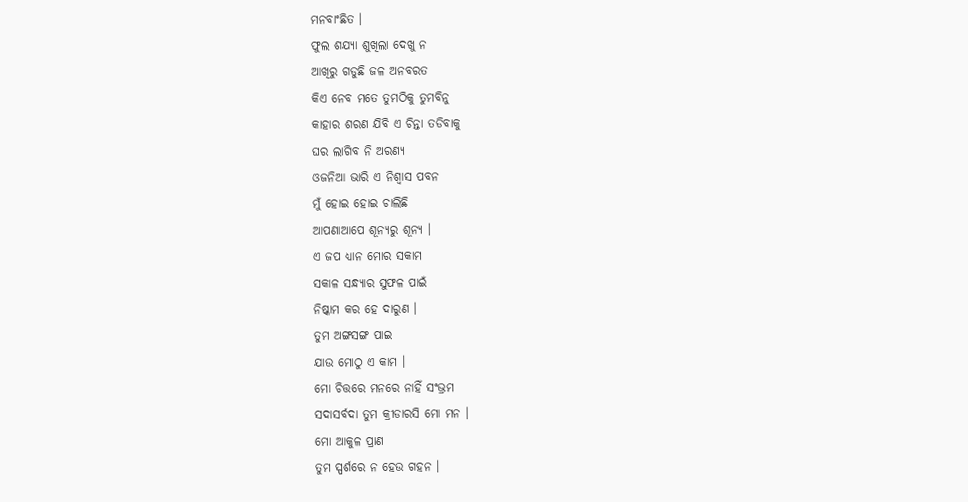ମନବାଂଛିତ ।
ଫୁଲ ଶଯ୍ୟା ଶୁଖିଲା ଦେଖୁ ନ
ଆଖିରୁ ଗଡୁଛି ଜଳ ଅନବରତ
କିଏ ନେବ ମତେ ତୁମଠିକୁ ତୁମବିନୁ
କାହାର ଶରଣ ଯିବି ଏ ଚିନ୍ତା ତଡିବାକୁ
ଘର ଲାଗିବ ନି ଅରଣ୍ୟ
ଓଜନିଆ ଭାରି ଏ ନିଶ୍ଵାସ ପବନ
ମୁଁ ହୋଇ ହୋଇ ଚାଲିଛି
ଆପଣାଆପେ ଶୂନ୍ୟରୁ ଶୂନ୍ୟ ।
ଏ ଜପ ଧ୍ୟାନ ମୋର ସକାମ
ସକାଳ ସନ୍ଧ୍ୟାର ସୁଫଳ ପାଇଁ
ନିଷ୍କାମ କର ହେ ଦାରୁଣ ।
ତୁମ ଅଙ୍ଗସଙ୍ଗ ପାଇ
ଯାଉ ମୋଠୁ ଏ କାମ ।
ମୋ ଚିତ୍ତରେ ମନରେ ନାହିଁ ସଂଭ୍ରମ
ସଦାସର୍ବଦା ତୁମ କ୍ରୀଡାରସି ମୋ ମନ ।
ମୋ ଆକୁଳ ପ୍ରାଣ
ତୁମ ସ୍ପର୍ଶରେ ନ ହେଉ ଗହନ ।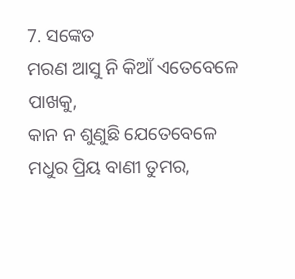7. ସଙ୍କେତ
ମରଣ ଆସୁ ନି କିଆଁ ଏତେବେଳେ ପାଖକୁ,
କାନ ନ ଶୁଣୁଛି ଯେତେବେଳେ
ମଧୁର ପ୍ରିୟ ବାଣୀ ତୁମର,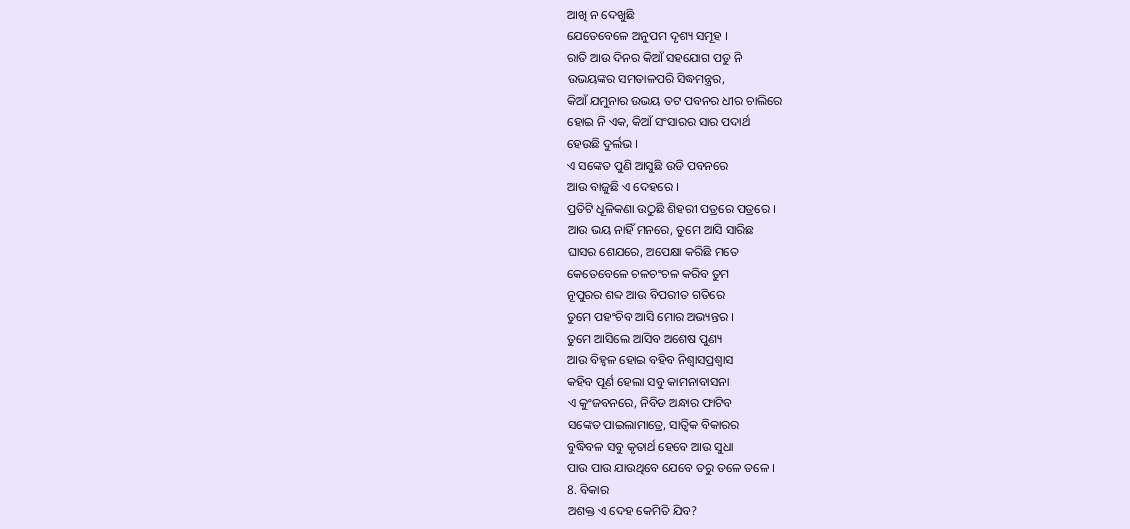ଆଖି ନ ଦେଖୁଛି
ଯେତେବେଳେ ଅନୁପମ ଦୃଶ୍ୟ ସମୂହ ।
ରାତି ଆଉ ଦିନର କିଆଁ ସହଯୋଗ ପଡୁ ନି
ଉଭୟଙ୍କର ସମତାଳପରି ସିଦ୍ଧମନ୍ତ୍ରର,
କିଆଁ ଯମୁନାର ଉଭୟ ତଟ ପବନର ଧୀର ଚାଲିରେ
ହୋଇ ନି ଏକ, କିଆଁ ସଂସାରର ସାର ପଦାର୍ଥ
ହେଉଛି ଦୁର୍ଲଭ ।
ଏ ସଙ୍କେତ ପୁଣି ଆସୁଛି ଉଡି ପବନରେ
ଆଉ ବାଜୁଛି ଏ ଦେହରେ ।
ପ୍ରତିଟି ଧୂଳିକଣା ଉଠୁଛି ଶିହରୀ ପତ୍ରରେ ପତ୍ରରେ ।
ଆଉ ଭୟ ନାହିଁ ମନରେ, ତୁମେ ଆସି ସାରିଛ
ଘାସର ଶେଯରେ, ଅପେକ୍ଷା କରିଛି ମତେ
କେତେବେଳେ ଚଳଚଂଚଳ କରିବ ତୁମ
ନୂପୁରର ଶବ୍ଦ ଆଉ ବିପରୀତ ଗତିରେ
ତୁମେ ପହଂଚିବ ଆସି ମୋର ଅଭ୍ୟନ୍ତର ।
ତୁମେ ଆସିଲେ ଆସିବ ଅଶେଷ ପୁଣ୍ୟ
ଆଉ ବିହ୍ବଳ ହୋଇ ବହିବ ନିଶ୍ଵାସପ୍ରଶ୍ଵାସ
କହିବ ପୂର୍ଣ ହେଲା ସବୁ କାମନାବାସନା
ଏ କୁଂଜବନରେ, ନିବିଡ ଅନ୍ଧାର ଫାଟିବ
ସଙ୍କେତ ପାଇଲାମାତ୍ରେ, ସାତ୍ଵିକ ବିକାରର
ବୁଦ୍ଧିବଳ ସବୁ କୃତାର୍ଥ ହେବେ ଆଉ ସୁଧା
ପାଉ ପାଉ ଯାଉଥିବେ ଯେବେ ତରୁ ତଳେ ତଳେ ।
8. ବିକାର
ଅଶକ୍ତ ଏ ଦେହ କେମିତି ଯିବ?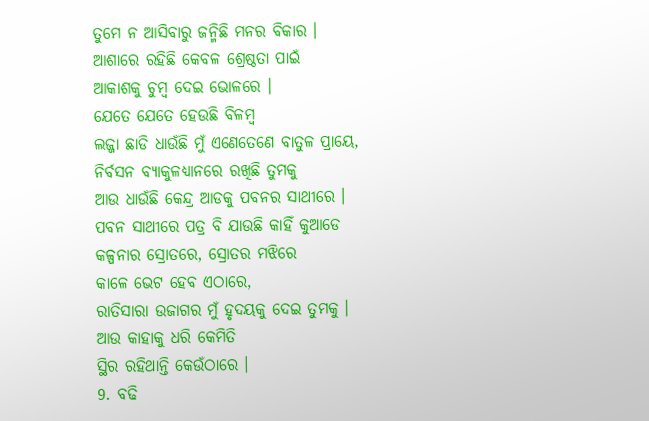ତୁମେ ନ ଆସିବାରୁ ଜନ୍ମିଛି ମନର ବିକାର ।
ଆଶାରେ ରହିଛି କେବଳ ଶ୍ରେଷ୍ଠତା ପାଇଁ
ଆକାଶକୁ ଚୁମ୍ଵ ଦେଇ ଭୋଳରେ ।
ଯେତେ ଯେତେ ହେଉଛି ବିଳମ୍ବ
ଲଜ୍ଜା ଛାଡି ଧାଉଁଛି ମୁଁ ଏଣେତେଣେ ବାତୁଳ ପ୍ରାୟେ,
ନିର୍ବସନ ବ୍ୟାକୁଳଧ୍ୟାନରେ ରଖିଛି ତୁମକୁ
ଆଉ ଧାଉଁଛି କେନ୍ଦ୍ର ଆଡକୁ ପବନର ସାଥୀରେ ।
ପବନ ସାଥୀରେ ପତ୍ର ବି ଯାଉଛି କାହିଁ କୁଆଡେ
କଳ୍ପନାର ସ୍ରୋତରେ, ସ୍ରୋତର ମଝିରେ
କାଳେ ଭେଟ ହେବ ଏଠାରେ,
ରାତିସାରା ଉଜାଗର ମୁଁ ହୃଦୟକୁ ଦେଇ ତୁମକୁ ।
ଆଉ କାହାକୁ ଧରି କେମିତି
ସ୍ଥିର ରହିଥାନ୍ତି କେଉଁଠାରେ ।
9. ବଢି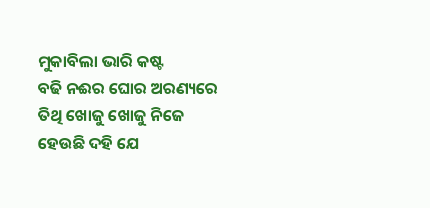ମୁକାବିଲା ଭାରି କଷ୍ଟ
ବଢି ନଈର ଘୋର ଅରଣ୍ୟରେ
ତିଥି ଖୋଜୁ ଖୋଜୁ ନିଜେ
ହେଉଛି ଦହି ଯେ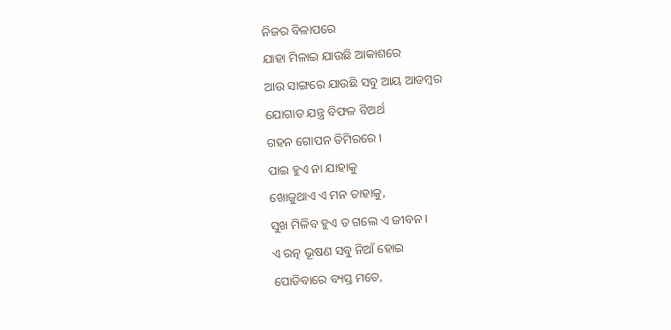ନିଜର ବିଳାପରେ
ଯାହା ମିଳାଇ ଯାଉଛି ଆକାଶରେ
ଆଉ ସାଙ୍ଗରେ ଯାଉଛି ସବୁ ଆୟ ଆଡମ୍ଵର
ଯୋଗାଡ ଯନ୍ତ୍ର ବିଫଳ ବିଅର୍ଥ
ଗହନ ଗୋପନ ତିମିରରେ ।
ପାଇ ହୁଏ ନା ଯାହାକୁ
ଖୋଜୁଥାଏ ଏ ମନ ତାହାକୁ,
ସୁଖ ମିଳିବ ହୁଏ ତ ଗଲେ ଏ ଜୀବନ ।
ଏ ରତ୍ନ ଭୂଷଣ ସବୁ ନିଆଁ ହୋଇ
ପୋଡିବାରେ ବ୍ୟସ୍ତ ମତେ,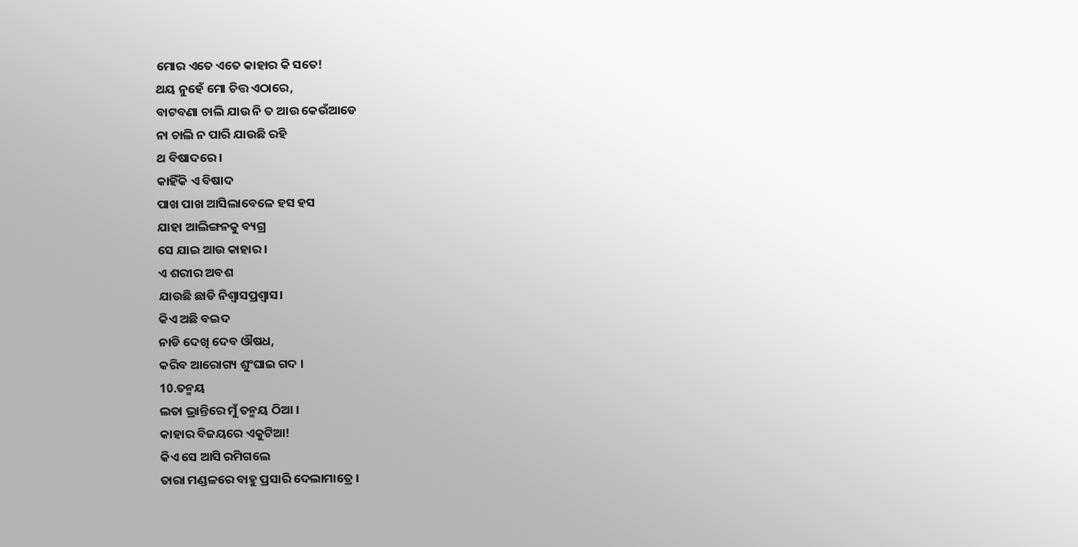ମୋର ଏତେ ଏତେ କାହାର କି ସତେ!
ଥୟ ନୁହେଁ ମୋ ଚିତ୍ତ ଏଠାରେ,
ବାଟବଣା ଚାଲି ଯାଉ ନି ତ ଆଉ କେଉଁଆଡେ
ନା ଚାଲି ନ ପାରି ଯାଉଛି ରହି
ଥ ବିଷାଦରେ ।
କାହିଁକି ଏ ବିଷାଦ
ପାଖ ପାଖ ଆସିଲାବେଳେ ହସ ହସ
ଯାହା ଆଲିଙ୍ଗନକୁ ବ୍ୟଗ୍ର
ସେ ଯାଇ ଆଉ କାହାର ।
ଏ ଶରୀର ଅବଶ
ଯାଉଛି ଛାଡି ନିଶ୍ଵାସପ୍ରଶ୍ଵାସ।
କିଏ ଅଛି ବଇଦ
ନାଡି ଦେଖି ଦେବ ଔଷଧ,
କରିବ ଆରୋଗ୍ୟ ଶୁଂଘାଇ ଗଦ ।
10.ତନ୍ମୟ
ଲତା ଭ୍ରାନ୍ତିରେ ମୁଁ ତନ୍ମୟ ଠିଆ ।
କାହାର ବିଜୟରେ ଏକୁଟିଆ!
କିଏ ସେ ଆସି ରମିଗଲେ
ତାରା ମଣ୍ଡଳରେ ବାହୁ ପ୍ରସାରି ଦେଲାମାତ୍ରେ ।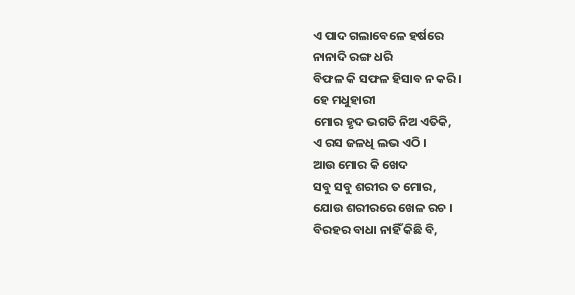ଏ ପାଦ ଗଲାବେଳେ ହର୍ଷରେ
ନାନାଦି ରଙ୍ଗ ଧରି
ବିଫଳ କି ସଫଳ ହିସାବ ନ କରି ।
ହେ ମଧୁହାରୀ
ମୋର ହୃଦ ଭଗତି ନିଅ ଏତିକି,
ଏ ରସ ଜଳଧି ଲଭ ଏଠି ।
ଆଉ ମୋର କି ଖେଦ
ସବୁ ସବୁ ଶରୀର ତ ମୋର,
ଯୋଉ ଶରୀରରେ ଖେଳ ରଚ ।
ବିରହର ବାଧା ନାହିଁ କିଛି ବି,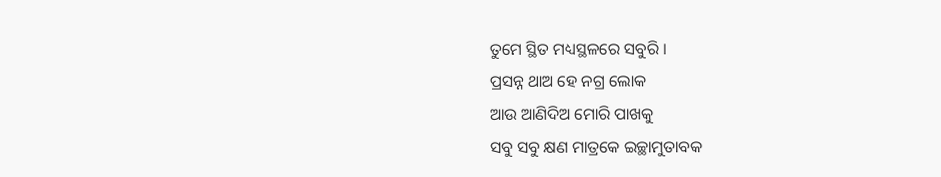ତୁମେ ସ୍ଥିତ ମଧ୍ୟସ୍ଥଳରେ ସବୁରି ।
ପ୍ରସନ୍ନ ଥାଅ ହେ ନଗ୍ର ଲୋକ
ଆଉ ଆଣିଦିଅ ମୋରି ପାଖକୁ
ସବୁ ସବୁ କ୍ଷଣ ମାତ୍ରକେ ଇଚ୍ଛାମୁତାବକ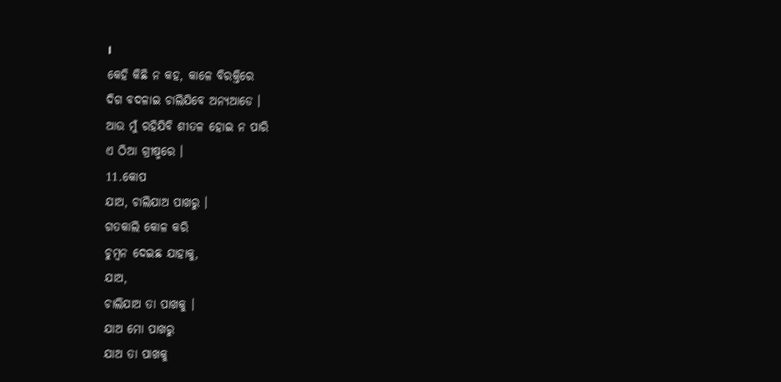।
କେହି କିଛି ନ କହ, କାଳେ ବିରକ୍ତିରେ
ଦିଗ ବଦଳାଇ ଚାଲିଯିବେ ଅନ୍ୟଆଡେ ।
ଆଉ ମୁଁ ରହିଯିବି ଶୀତଳ ହୋଇ ନ ପାରି
ଏ ଠିଆ ଗ୍ରୀଷ୍ମରେ ।
11.କୋପ
ଯାଅ, ଚାଲିଯାଅ ପାଖରୁ ।
ଗତକାଲି କୋଳ କରି
ଚୁମ୍ଵନ ଦେଇଛ ଯାହାକୁ,
ଯାଅ,
ଚାଲିଯାଅ ତା ପାଖକୁ ।
ଯାଅ ମୋ ପାଖରୁ
ଯାଅ ତା ପାଖକୁ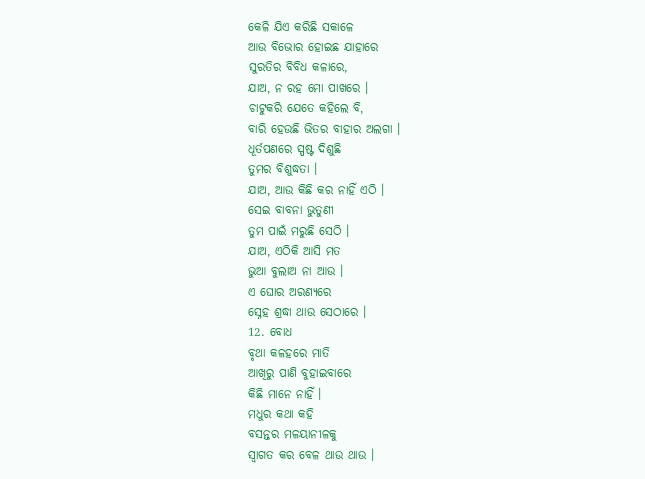କେଳି ଯିଏ କରିଛି ସକାଳେ
ଆଉ ବିଭୋର ହୋଇଛ ଯାହାରେ
ସୁରତିର ବିବିଧ କଳାରେ,
ଯାଅ, ନ ରହ ମୋ ପାଖରେ ।
ଚାଟୁକରି ଯେତେ କହିଲେ ବି,
ବାରି ହେଉଛି ଭିତର ବାହାର ଅଲଗା ।
ଧୂର୍ତପଣରେ ସ୍ପଷ୍ଟ ଦିଶୁଛି
ତୁମର ବିଶୁଦ୍ଧତା ।
ଯାଅ, ଆଉ କିଛି କର ନାହିଁ ଏଠି ।
ସେଇ ବାବନା ଭୁତୁଣୀ
ତୁମ ପାଇଁ ମରୁଛି ସେଠି ।
ଯାଅ, ଏଠିକି ଆସି ମତ
ଭୁଆ ବୁଲାଅ ନା ଆଉ ।
ଏ ଘୋର ଅରଣ୍ୟରେ
ସ୍ନେହ ଶ୍ରଦ୍ଧା ଥାଉ ସେଠାରେ ।
12. ବୋଧ
ବୃଥା କଳହରେ ମାତି
ଆଖିରୁ ପାଣି ବୁହାଇବାରେ
କିଛି ମାନେ ନାହିଁ ।
ମଧୁର କଥା କହି
ବସନ୍ତର ମଳୟାନୀଳକୁ
ସ୍ଵାଗତ କର ବେଳ ଥାଉ ଥାଉ ।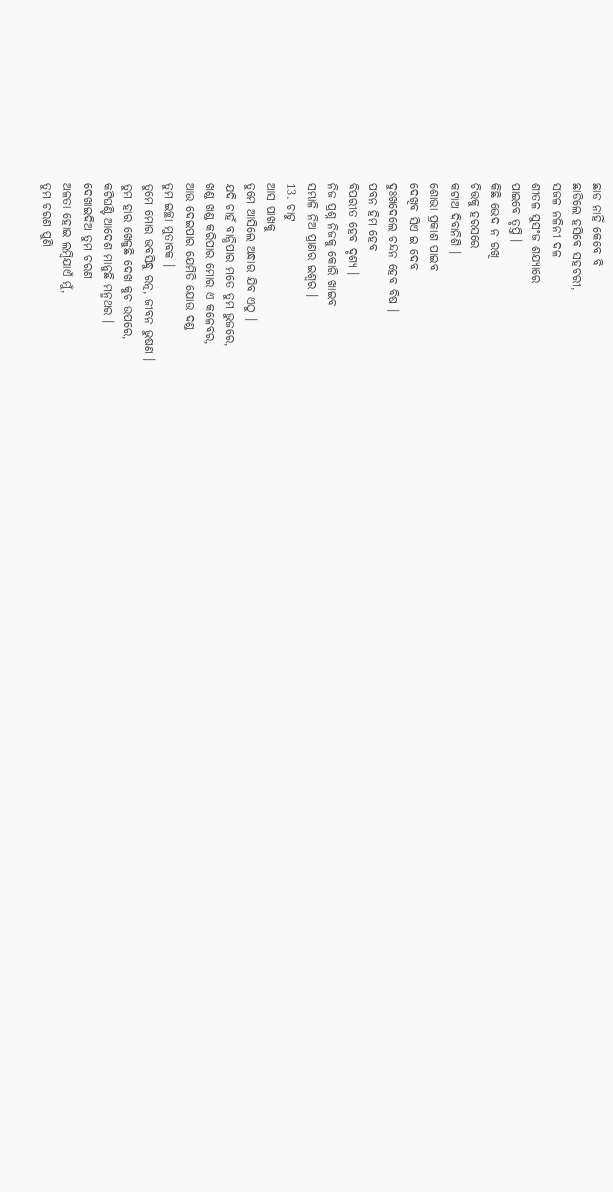ଛାଡ ନାହିଁ କେବେ ବି
ଛାଡିଲେ ହସିବେ ସହଚରୀ,
ସଜଳ ନଳିନୀ ଦଳ
ଶୀତଳ ସୁସଂଜ ଶଯ୍ୟାରେ
ପାଇବେ ତୃପ୍ତି ।
କିଛି ଭେଦ ନ ରଖି
ଚିତ୍ତକୁ ହରସରେ
କଟାଅ ଦିବାନିଶି ।
ଶୋଭା ପ୍ରକାଶ ପାଇବ
ଦେଖିବ ସିଏ ଇ ଦେବ
ଦୁଃଖଦେଲେ ଚନ୍ଦନ ହେବ ବିଷ ।
ପବନ ହିମ ହେବ
ବିପରୀତ ହେବ ଦୃଶ୍ୟ ।
ନିଜ ପ୍ରଶ୍ନ ନିଜକୁ କୋରି ଖାଇବ
ସମ୍ଭାଳି ନିଅ ପ୍ରାଣର ଇଶ୍ଵର ।
13. ଚାଟୁ
ଆସ ପାଖକୁ
ତୁମେ ଆସିଲେ ଅନ୍ଧାର ଯିବ ଏଠୁ ।
ଯଦି ଚାହଁ ବାନ୍ଧିପାର ମତେ ତୁମ ଭୁଜରେ,
ଖଣ୍ଡ ଖଣ୍ଡ କରିପାର ମୋର ଏ କଳେବର,
ଆଉ ଦେଇପାର ଯେମିତି ଯୋଉ ଦଣ୍ଡ
ତୁମ ଇଚ୍ଛା ମୁତାବକ ।
ତୁମେ ମୋର ଭବସିନ୍ଧୁ ରତ୍ନ, ଜୀବନ ଭୁଷଣ ।
ତୁମ ହାର ଖେଳୁଛି ଦେଖ କୁଚ ଉପରେ,
କଟିଘଣ୍ଟି ଆଦେଶ ମାନୁଛି ମନ୍ମଥର ।
ଦେଖାଇଦିଅ ତୁମ ଚରଣ
ଅଳତା ହୋଇ ଲମ୍ଵିଯାଏଁ ମୁଁ,
ତୁମ ଚରଣ ପୁଣି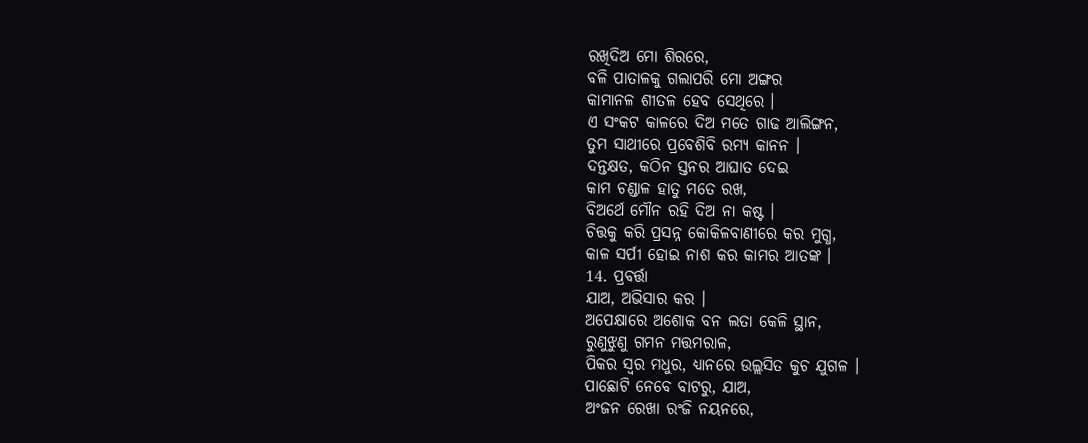ରଖିଦିଅ ମୋ ଶିରରେ,
ବଳି ପାତାଳକୁ ଗଲାପରି ମୋ ଅଙ୍ଗର
କାମାନଳ ଶୀତଳ ହେବ ସେଥିରେ ।
ଏ ସଂକଟ କାଳରେ ଦିଅ ମତେ ଗାଢ ଆଲିଙ୍ଗନ,
ତୁମ ସାଥୀରେ ପ୍ରବେଶିବି ରମ୍ୟ କାନନ ।
ଦନ୍ତକ୍ଷତ, କଠିନ ସ୍ତନର ଆଘାତ ଦେଇ
କାମ ଚଣ୍ଡାଳ ହାତୁ ମତେ ରଖ,
ବିଅର୍ଥେ ମୌନ ରହି ଦିଅ ନା କଷ୍ଟ ।
ଚିତ୍ତକୁ କରି ପ୍ରସନ୍ନ କୋକିଳବାଣୀରେ କର ମୁଗ୍ଧ,
କାଳ ସର୍ପୀ ହୋଇ ନାଶ କର କାମର ଆତଙ୍କ ।
14. ପ୍ରବର୍ତ୍ତା
ଯାଅ, ଅଭିସାର କର ।
ଅପେକ୍ଷାରେ ଅଶୋକ ବନ ଲତା କେଳି ସ୍ଥାନ,
ରୁଣୁଝୁଣୁ ଗମନ ମତ୍ତମରାଳ,
ପିକର ସ୍ଵର ମଧୁର, ଧ୍ୟାନରେ ଉଲ୍ଲସିତ କୁଚ ଯୁଗଳ ।
ପାଛୋଟି ନେବେ ବାଟରୁ, ଯାଅ,
ଅଂଜନ ରେଖା ରଂଜି ନୟନରେ,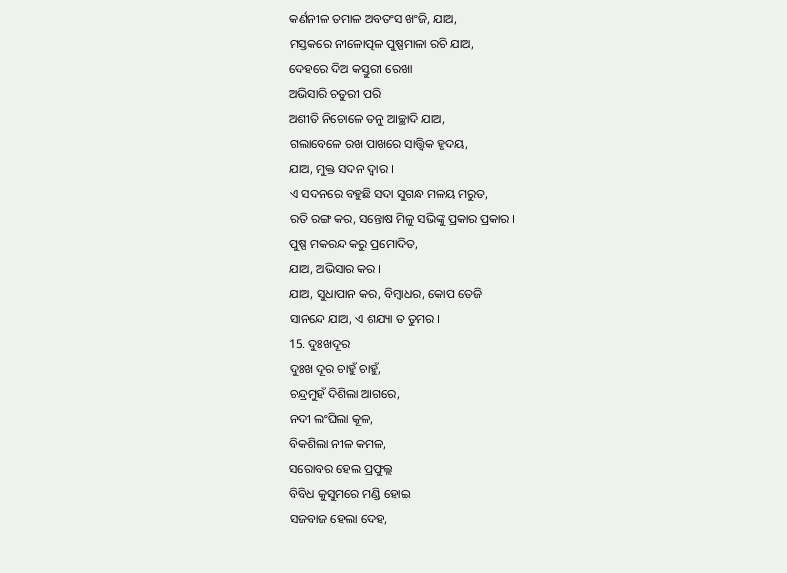କର୍ଣନୀଳ ତମାଳ ଅବତଂସ ଖଂଜି, ଯାଅ,
ମସ୍ତକରେ ନୀଳୋତ୍ପଳ ପୁଷ୍ପମାଳା ରଚି ଯାଅ,
ଦେହରେ ଦିଅ କସ୍ତୁରୀ ରେଖା
ଅଭିସାରି ଚତୁରୀ ପରି
ଅଶୀତି ନିଚୋଳେ ତନୁ ଆଚ୍ଛାଦି ଯାଅ,
ଗଲାବେଳେ ରଖ ପାଖରେ ସାତ୍ତ୍ଵିକ ହୃଦୟ,
ଯାଅ, ମୁକ୍ତ ସଦନ ଦ୍ଵାର ।
ଏ ସଦନରେ ବହୁଛି ସଦା ସୁଗନ୍ଧ ମଳୟ ମରୁତ,
ରତି ରଙ୍ଗ କର, ସନ୍ତୋଷ ମିଳୁ ସଭିଙ୍କୁ ପ୍ରକାର ପ୍ରକାର ।
ପୁଷ୍ପ ମକରନ୍ଦ କରୁ ପ୍ରମୋଦିତ,
ଯାଅ, ଅଭିସାର କର ।
ଯାଅ, ସୁଧାପାନ କର, ବିମ୍ବାଧର, କୋପ ତେଜି
ସାନନ୍ଦେ ଯାଅ, ଏ ଶଯ୍ୟା ତ ତୁମର ।
15. ଦୁଃଖଦୂର
ଦୁଃଖ ଦୂର ଚାହୁଁ ଚାହୁଁ,
ଚନ୍ଦ୍ରମୁହଁ ଦିଶିଲା ଆଗରେ,
ନଦୀ ଲଂଘିଲା କୂଳ,
ବିକଶିଲା ନୀଳ କମଳ,
ସରୋବର ହେଲ ପ୍ରଫୁଲ୍ଲ
ବିବିଧ କୁସୁମରେ ମଣ୍ଡି ହୋଇ
ସଜବାଜ ହେଲା ଦେହ,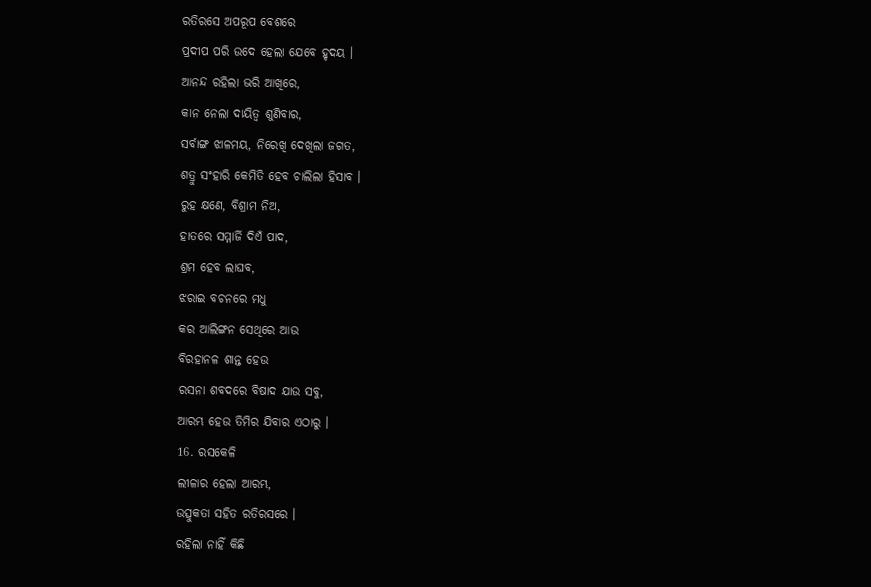ରତିରସେ ଅପରୂପ ବେଶରେ
ପ୍ରଦୀପ ପରି ଉଦେ ହେଲା ଯେବେ ହୃଦୟ ।
ଆନନ୍ଦ ରହିଲା ଭରି ଆଖିରେ,
କାନ ନେଲା ଦାୟିତ୍ଵ ଶୁଣିବାର,
ସର୍ବାଙ୍ଗ ଝାଳମୟ, ନିରେଖି ଦେଖିଲା ଜଗତ,
ଶତ୍ରୁ ସଂହାରି କେମିତି ହେବ ଚାଲିଲା ହିସାବ ।
ରୁହ କ୍ଷଣେ, ବିଶ୍ରାମ ନିଅ,
ହାତରେ ସମ୍ମାର୍ଜି ଦିଏଁ ପାଦ,
ଶ୍ରମ ହେବ ଲାଘବ,
ଝରାଇ ବଚନରେ ମଧୁ
କର ଆଲିଙ୍ଗନ ସେଥିରେ ଆଉ
ବିରହାନଳ ଶାନ୍ତ ହେଉ
ରସନା ଶବଦରେ ବିଷାଦ ଯାଉ ସବୁ,
ଆରମ୍ଭ ହେଉ ତିମିର ଯିବାର ଏଠାରୁ ।
16. ରସକେଳି
ଲୀଳାର ହେଲା ଆରମ୍ଭ,
ଉତ୍ସୁକତା ସହିତ ରତିରସରେ ।
ରହିଲା ନାହିଁ କିଛି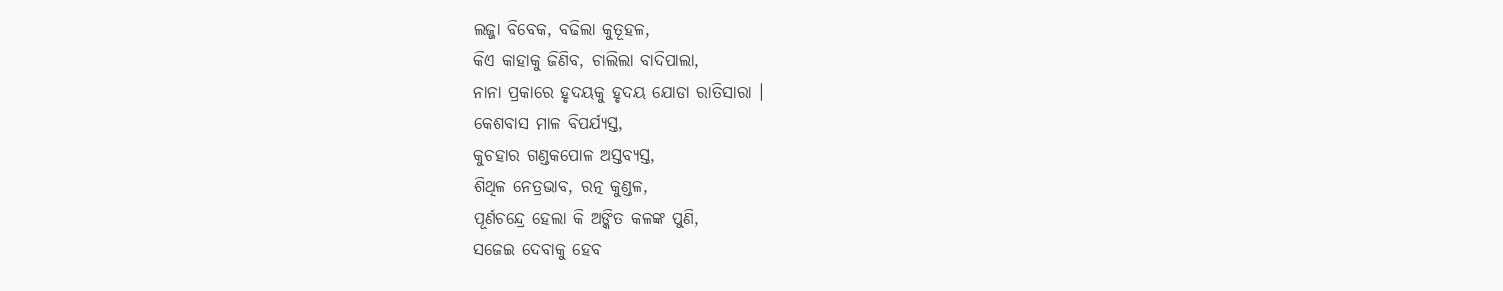ଲଜ୍ଜା ବିବେକ, ବଢିଲା କୁତୂହଳ,
କିଏ କାହାକୁ ଜିଣିବ, ଚାଲିଲା ବାଦିପାଲା,
ନାନା ପ୍ରକାରେ ହୃଦୟକୁ ହୃଦୟ ଯୋଡା ରାତିସାରା ।
କେଶବାସ ମାଳ ବିପର୍ଯ୍ୟସ୍ତ,
କୁଚହାର ଗଣ୍ଡକପୋଳ ଅସ୍ତବ୍ୟସ୍ତ,
ଶିଥିଳ ନେତ୍ରଭାବ, ରତ୍ନ କୁଣ୍ଡଳ,
ପୂର୍ଣଚନ୍ଦ୍ରେ ହେଲା କି ଅଙ୍କିତ କଳଙ୍କ ପୁଣି,
ସଜେଇ ଦେବାକୁ ହେବ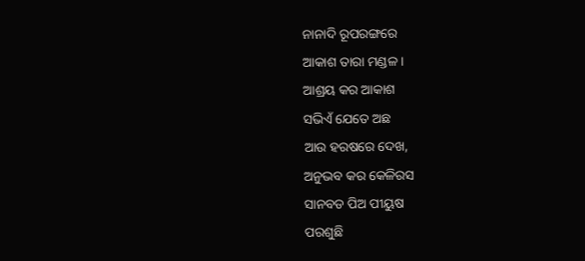ନାନାଦି ରୂପରଙ୍ଗରେ
ଆକାଶ ତାରା ମଣ୍ଡଳ ।
ଆଶ୍ରୟ କର ଆକାଶ
ସଭିଏଁ ଯେତେ ଅଛ
ଆଉ ହରଷରେ ଦେଖ,
ଅନୁଭବ କର କେଳିରସ
ସାନବଡ ପିଅ ପୀୟୁଷ
ପରଶୁଛି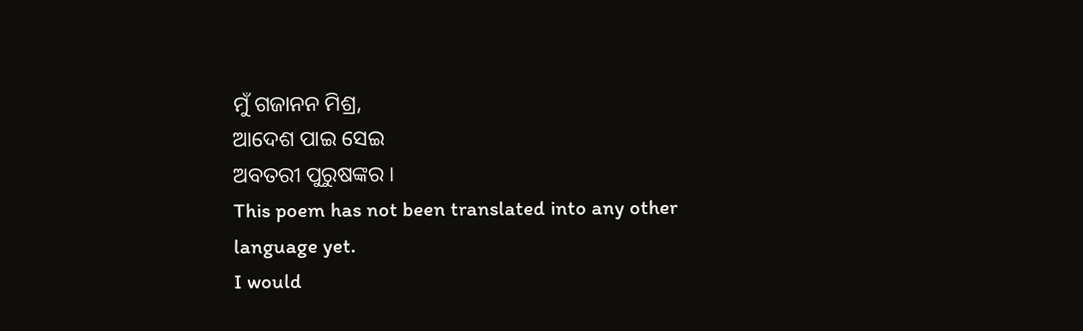ମୁଁ ଗଜାନନ ମିଶ୍ର,
ଆଦେଶ ପାଇ ସେଇ
ଅବତରୀ ପୁରୁଷଙ୍କର ।
This poem has not been translated into any other language yet.
I would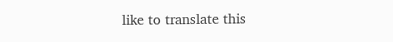like to translate this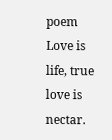poem
Love is life, true love is nectar.